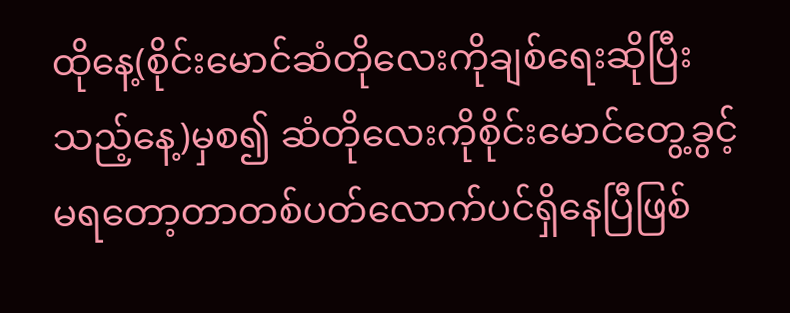ထိုနေ့(စိုင်းမောင်ဆံတိုလေးကိုချစ်ရေးဆိုပြီးသည့်နေ့)မှစ၍ ဆံတိုလေးကိုစိုင်းမောင်တွေ့ခွင့်မရတော့တာတစ်ပတ်လောက်ပင်ရှိနေပြီဖြစ်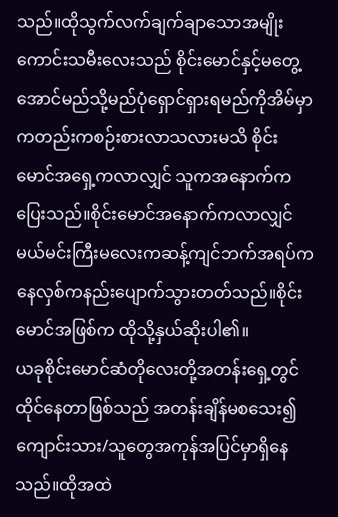သည်။ထိုသွက်လက်ချက်ချာသောအမျိုးကောင်းသမီးလေးသည် စိုင်းမောင်နှင့်မတွေ့အောင်မည်သို့မည်ပုံရှောင်ရှားရမည်ကိုအိမ်မှာကတည်းကစဉ်းစားလာသလားမသိ စိုင်းမောင်အရှေ့ကလာလျှင် သူကအနောက်ကပြေးသည်။စိုင်းမောင်အနောက်ကလာလျှင်မယ်မင်းကြီးမလေးကဆန့်ကျင်ဘက်အရပ်ကနေလှစ်ကနည်းပျောက်သွားတတ်သည်။စိုင်းမောင်အဖြစ်က ထိုသို့နှယ်ဆိုးပါ၏။
ယခုစိုင်းမောင်ဆံတိုလေးတို့အတန်းရှေ့တွင်ထိုင်နေတာဖြစ်သည် အတန်းချိန်မစသေး၍ကျောင်းသား/သူတွေအကုန်အပြင်မှာရှိနေသည်။ထိုအထဲ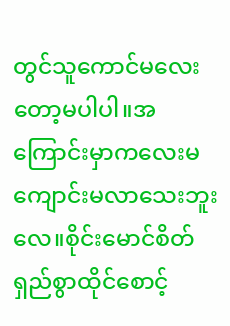တွင်သူကောင်မလေးတော့မပါပါ။အကြောင်းမှာကလေးမကျောင်းမလာသေးဘူးလေ။စိုင်းမောင်စိတ်ရှည်စွာထိုင်စောင့်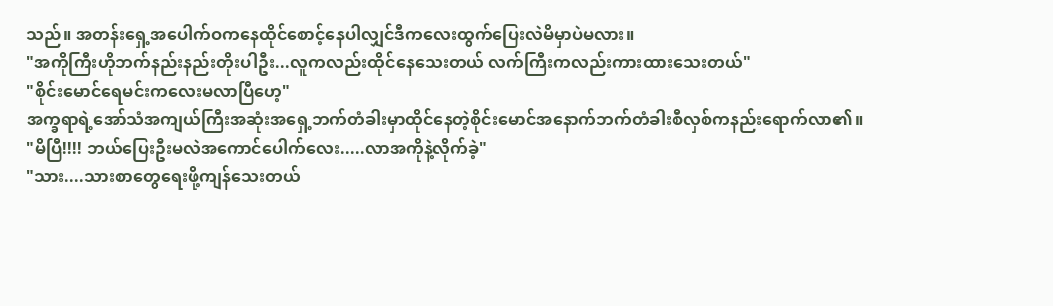သည်။ အတန်းရှေ့အပေါက်ဝကနေထိုင်စောင့်နေပါလျှင်ဒီကလေးထွက်ပြေးလဲမိမှာပဲမလား။
"အကိုကြီးဟိုဘက်နည်းနည်းတိုးပါဦး...လူကလည်းထိုင်နေသေးတယ် လက်ကြီးကလည်းကားထားသေးတယ်"
"စိုင်းမောင်ရေမင်းကလေးမလာပြီဟေ့"
အက္ခရာရဲ့အော်သံအကျယ်ကြီးအဆုံးအရှေ့ဘက်တံခါးမှာထိုင်နေတဲ့စိုင်းမောင်အနောက်ဘက်တံခါးစီလှစ်ကနည်းရောက်လာ၏။
"မိပြီ!!!! ဘယ်ပြေးဦးမလဲအကောင်ပေါက်လေး.....လာအကိုနဲ့လိုက်ခဲ့"
"သား....သားစာတွေရေးဖို့ကျန်သေးတယ်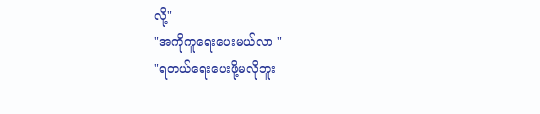လို့"
"အကိုကူရေးပေးမယ်လာ "
"ရတယ်ရေးပေးဖို့မလိုဘူး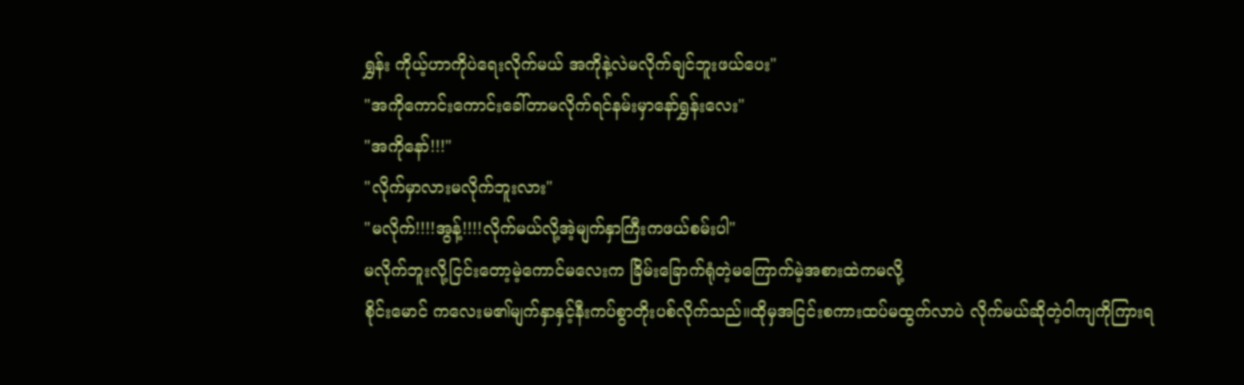ရွှန်း ကိုယ့်ဟာကိုပဲရေးလိုက်မယ် အကိုနဲ့လဲမလိုက်ချင်ဘူးဖယ်ပေး"
"အကိုကောင်းကောင်းခေါ်တာမလိုက်ရင်နမ်းမှာနော်ရွှန်းလေး"
"အကိုနော်!!!"
"လိုက်မှာလားမလိုက်ဘူးလား"
"မလိုက်!!!!အွန့်!!!!လိုက်မယ်လို့အဲ့မျက်နှာကြီးကဖယ်စမ်းပါ"
မလိုက်ဘူးလို့ငြင်းတော့မဲ့ကောင်မလေးက ခြိမ်းခြောက်ရုံတဲ့မကြောက်မဲ့အစားထဲကမလို့
စိုင်းမောင် ကလေးမ၏မျက်နှာနှင့်နီးကပ်စွာတိုးပစ်လိုက်သည်။ထိုမှအငြင်းစကားထပ်မထွက်လာပဲ လိုက်မယ်ဆိုတဲ့ဝါကျကိုကြားရ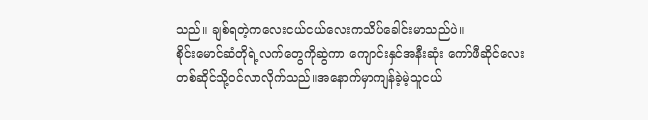သည်။ ချစ်ရတဲ့ကလေးငယ်ငယ်လေးကသိပ်ခေါင်းမာသည်ပဲ။
စိုင်းမောင်ဆံတိုရဲ့လက်တွေကိုဆွဲကာ ကျောင်းနှင်အနီးဆုံး ကော်ဖီဆိုင်လေးတစ်ဆိုင်သို့ဝင်လာလိုက်သည်။အနောက်မှာကျန်ခဲ့မဲ့သူငယ်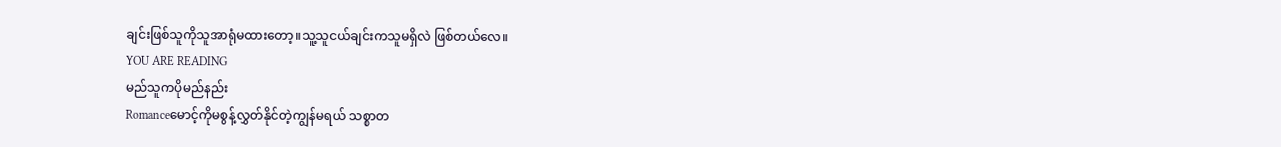ချင်းဖြစ်သူကိုသူအာရုံမထားတော့။သူ့သူငယ်ချင်းကသူမရှိလဲ ဖြစ်တယ်လေ။
YOU ARE READING
မည်သူကပိုမည်နည်း
Romanceမောင့်ကိုမစွန့်လွှတ်နိုင်တဲ့ကျွန်မရယ် သစ္စာတ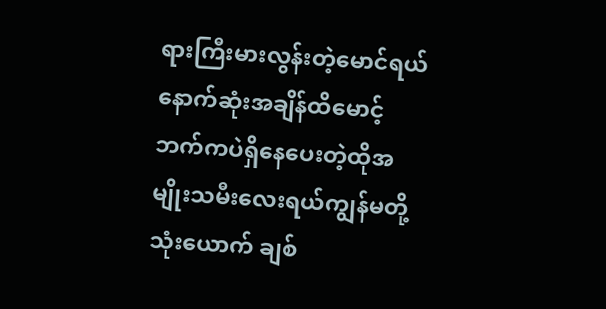ရားကြီးမားလွန်းတဲ့မောင်ရယ် နောက်ဆုံးအချိန်ထိမောင့်ဘက်ကပဲရှိနေပေးတဲ့ထိုအမျိုးသမီးလေးရယ်ကျွန်မတို့သုံးယောက် ချစ်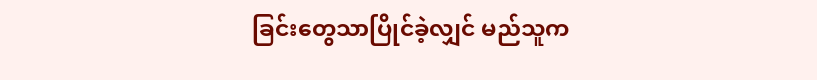ခြင်းတွေသာပြိုင်ခဲ့လျှင် မည်သူက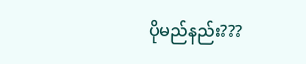ပိုမည်နည်း???